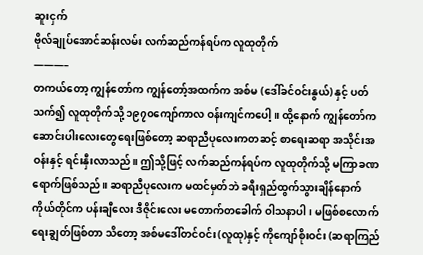ဆူးငှက်
ဗိုလ်ချုပ်အောင်ဆန်းလမ်း လက်ဆည်ကန်ရပ်က လူထုတိုက်
———–
တကယ်တော့ ကျွန်တော်က ကျွန်တော့်အထက်က အစ်မ (ဒေါ်ခင်ဝင်းနွယ်) နှင့် ပတ်သက်၍ လူထုတိုက်သို့ ၁၉၇၀ကျော်ကာလ ဝန်းကျင်ကပေါ့။ ထို့နောက် ကျွန်တော်က ဆောင်းပါးလေးတွေရေးဖြစ်တော့ ဆရာညီပုလေးကတဆင့် စာရေးဆရာ အသိုင်းအဝန်းနှင့် ရင်းနှီးလာသည်။ ဤသို့ဖြင့် လက်ဆည်ကန်ရပ်က လူထုတိုက်သို့ မကြာခဏ ရောက်ဖြစ်သည်။ ဆရာညီပုလေးက မထင်မှတ်ဘဲ ခရီးရှည်ထွက်သွားချိန်နောက် ကိုယ်တိုင်က ပန်းချီလေး ဒီဇိုင်းလေး မတောက်တခေါက် ဝါသနာပါ၊ မဖြစ်စလောက် ရေးချွတ်ဖြစ်တာ သိတော့ အစ်မဒေါ်တင်ဝင်း(လူထု)နှင့် ကိုကျော်စိုးဝင်း (ဆရာကြည်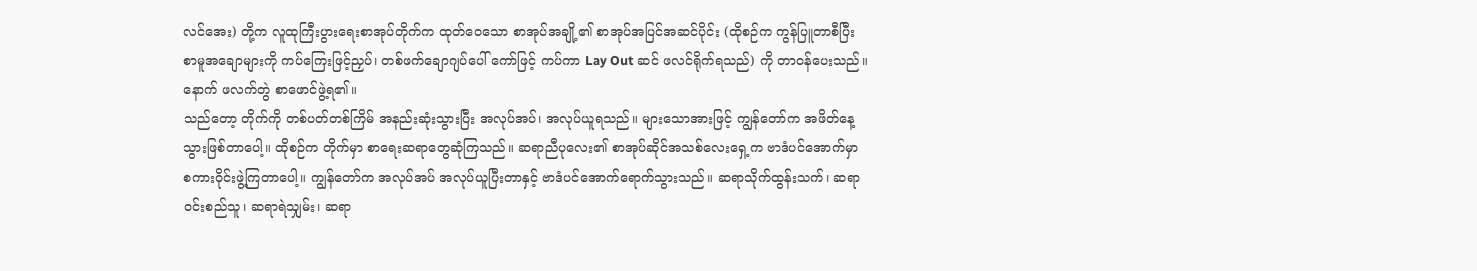လင်အေး) တို့က လူထုကြီးပွားရေးစာအုပ်တိုက်က ထုတ်ဝေသော စာအုပ်အချို့၏ စာအုပ်အပြင်အဆင်ပိုင်း (ထိုစဉ်က ကွန်ပြူတာစီပြီး စာမူအချောများကို ကပ်ကြေးဖြင့်ညှပ်၊ တစ်ဖက်ချောဂျပ်ပေါ် ကော်ဖြင့် ကပ်ကာ Lay Out ဆင် ဖလင်ရိုက်ရသည်) ကို တာဝန်ပေးသည်။ နောက် ဖလက်တွဲ စာဖောင်ဖွဲ့ရ၏။
သည်တော့ တိုက်ကို တစ်ပတ်တစ်ကြိမ် အနည်းဆုံးသွားပြီး အလုပ်အပ်၊ အလုပ်ယူရသည်။ များသောအားဖြင့် ကျွန်တော်က အဖိတ်နေ့ သွားဖြစ်တာပေါ့။ ထိုစဉ်က တိုက်မှာ စာရေးဆရာတွေဆုံကြသည်။ ဆရာညီပုလေး၏ စာအုပ်ဆိုင်အသစ်လေးရှေ့က ဗာဒံပင်အောက်မှာ စကားဝိုင်းဖွဲ့ကြတာပေါ့။ ကျွန်တော်က အလုပ်အပ် အလုပ်ယူပြီးတာနှင့် ဗာဒံပင်အောက်ရောက်သွားသည်။ ဆရာသိုက်ထွန်းသက်၊ ဆရာဝင်းစည်သူ၊ ဆရာရဲသျှမ်း၊ ဆရာ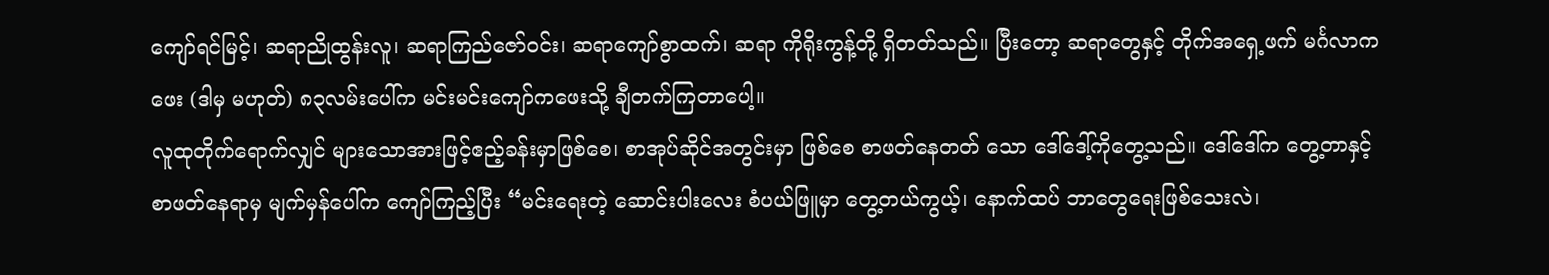ကျော်ရင်မြင့်၊ ဆရာညိုထွန်းလူ၊ ဆရာကြည်ဇော်ဝင်း၊ ဆရာကျော်စွာထက်၊ ဆရာ ကိုရိုးကွန့်တို့ ရှိတတ်သည်။ ပြီးတော့ ဆရာတွေနှင့် တိုက်အရှေ့ဖက် မင်္ဂလာကဖေး (ဒါမှ မဟုတ်) ၈၃လမ်းပေါ်က မင်းမင်းကျော်ကဖေးသို့ ချီတက်ကြတာပေါ့။
လူထုတိုက်ရောက်လျှင် များသောအားဖြင့်ဧည့်ခန်းမှာဖြစ်စေ၊ စာအုပ်ဆိုင်အတွင်းမှာ ဖြစ်စေ စာဖတ်နေတတ် သော ဒေါ်ဒေါ့်ကိုတွေ့သည်။ ဒေါ်ဒေါ်က တွေ့တာနှင့် စာဖတ်နေရာမှ မျက်မှန်ပေါ်က ကျော်ကြည့်ပြီး “မင်းရေးတဲ့ ဆောင်းပါးလေး စံပယ်ဖြူမှာ တွေ့တယ်ကွယ့်၊ နောက်ထပ် ဘာတွေရေးဖြစ်သေးလဲ၊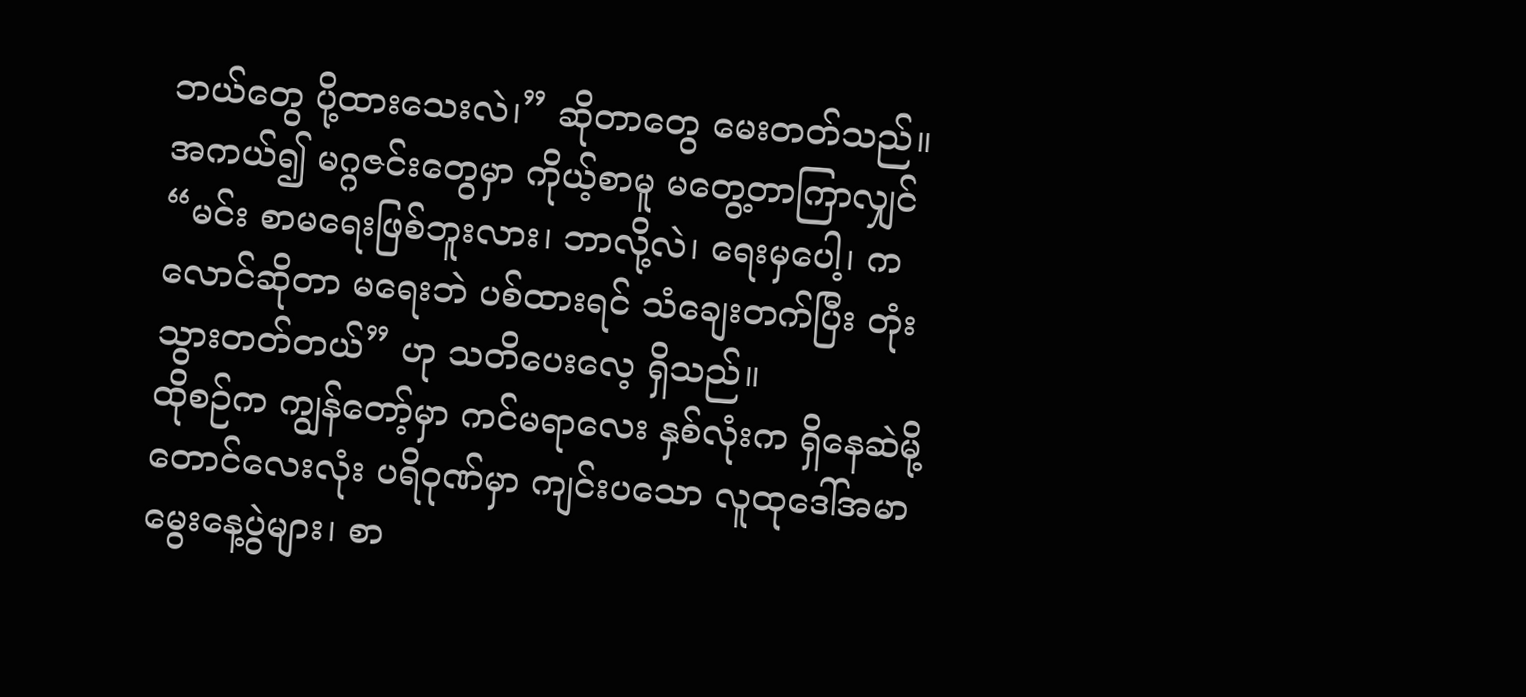ဘယ်တွေ ပို့ထားသေးလဲ၊” ဆိုတာတွေ မေးတတ်သည်။ အကယ်၍ မဂ္ဂဇင်းတွေမှာ ကိုယ့်စာမူ မတွေ့တာကြာလျှင် “မင်း စာမရေးဖြစ်ဘူးလား၊ ဘာလို့လဲ၊ ရေးမှပေါ့၊ ကလောင်ဆိုတာ မရေးဘဲ ပစ်ထားရင် သံချေးတက်ပြီး တုံးသွားတတ်တယ်” ဟု သတိပေးလေ့ ရှိသည်။
ထိုစဉ်က ကျွန်တော့်မှာ ကင်မရာလေး နှစ်လုံးက ရှိနေဆဲမို့ တောင်လေးလုံး ပရိဝုဏ်မှာ ကျင်းပသော လူထုဒေါ်အမာ မွေးနေ့ပွဲများ၊ စာ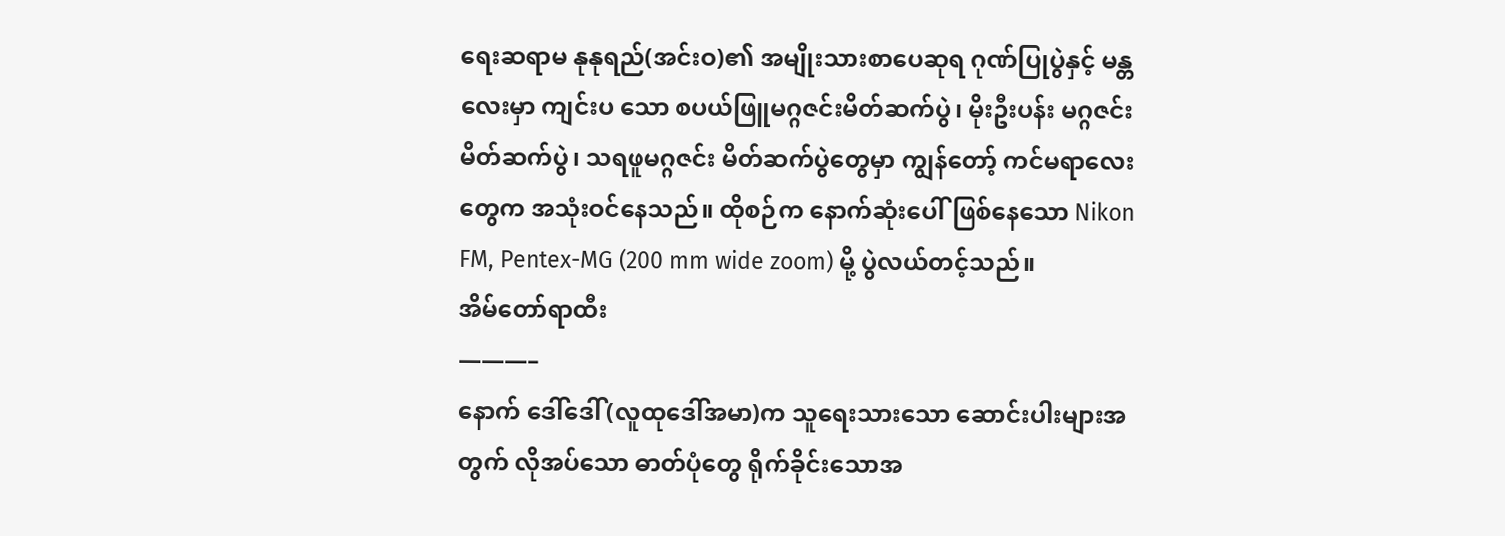ရေးဆရာမ နုနုရည်(အင်းဝ)၏ အမျိုးသားစာပေဆုရ ဂုဏ်ပြုပွဲနှင့် မန္တလေးမှာ ကျင်းပ သော စပယ်ဖြူမဂ္ဂဇင်းမိတ်ဆက်ပွဲ၊ မိုးဦးပန်း မဂ္ဂဇင်းမိတ်ဆက်ပွဲ၊ သရဖူမဂ္ဂဇင်း မိတ်ဆက်ပွဲတွေမှာ ကျွန်တော့် ကင်မရာလေးတွေက အသုံးဝင်နေသည်။ ထိုစဉ်က နောက်ဆုံးပေါ်ဖြစ်နေသော Nikon FM, Pentex-MG (200 mm wide zoom) မို့ ပွဲလယ်တင့်သည်။
အိမ်တော်ရာထီး
———–
နောက် ဒေါ်ဒေါ်(လူထုဒေါ်အမာ)က သူရေးသားသော ဆောင်းပါးများအတွက် လိုအပ်သော ဓာတ်ပုံတွေ ရိုက်ခိုင်းသောအ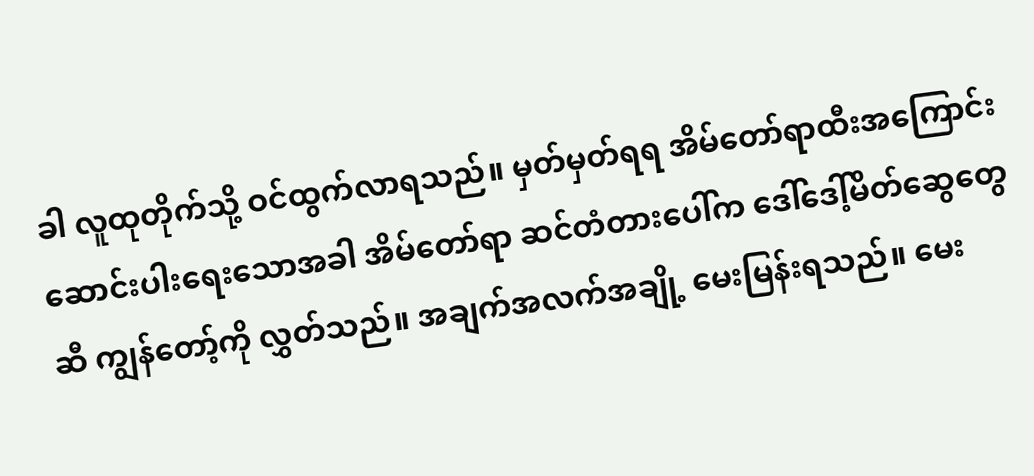ခါ လူထုတိုက်သို့ ဝင်ထွက်လာရသည်။ မှတ်မှတ်ရရ အိမ်တော်ရာထီးအကြောင်း ဆောင်းပါးရေးသောအခါ အိမ်တော်ရာ ဆင်တံတားပေါ်က ဒေါ်ဒေါ့်မိတ်ဆွေတွေဆီ ကျွန်တော့်ကို လွှတ်သည်။ အချက်အလက်အချို့ မေးမြန်းရသည်။ မေး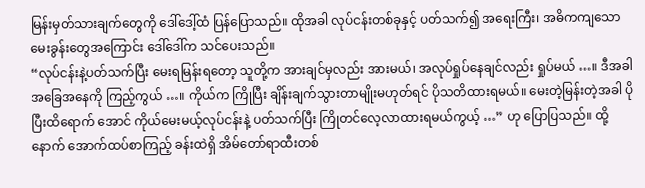မြန်းမှတ်သားချက်တွေကို ဒေါ်ဒေါ့်ထံ ပြန်ပြောသည်။ ထိုအခါ လုပ်ငန်းတစ်ခုနှင့် ပတ်သက်၍ အရေးကြီး၊ အဓိကကျသော မေးခွန်းတွေအကြောင်း ဒေါ်ဒေါ်က သင်ပေးသည်။
“လုပ်ငန်းနဲ့ပတ်သက်ပြီး မေးရမြန်းရတော့ သူတို့က အားချင်မှလည်း အားမယ်၊ အလုပ်ရှုပ်နေချင်လည်း ရှုပ်မယ် …။ ဒီအခါ အခြေအနေကို ကြည့်ကွယ် …။ ကိုယ်က ကြိုပြီး ချိန်းချက်သွားတာမျိုးမဟုတ်ရင် ပိုသတိထားရမယ်။ မေးတဲ့မြန်းတဲ့အခါ ပိုပြီးထိရောက် အောင် ကိုယ်မေးမယ့်လုပ်ငန်းနဲ့ ပတ်သက်ပြီး ကြိုတင်လေ့လာထားရမယ်ကွယ့် …” ဟု ပြောပြသည်။ ထို့နောက် အောက်ထပ်စာကြည့် ခန်းထဲရှိ အိမ်တော်ရာထီးတစ်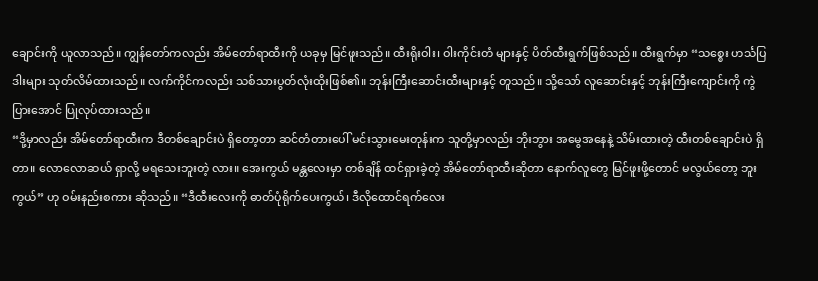ချောင်းကို ယူလာသည်။ ကျွန်တော်ကလည်း အိမ်တော်ရာထီးကို ယခုမှ မြင်ဖူးသည်။ ထီးရိုးဝါး၊ ဝါးကိုင်းတံ များနှင့် ပိတ်ထီးရွက်ဖြစ်သည်။ ထီးရွက်မှာ “သစ္စေး ဟင်္သပြဒါးများ သုတ်လိမ်ထားသည်။ လက်ကိုင်ကလည်း သစ်သားပွတ်လုံးထိုးဖြစ်၏။ ဘုန်းကြီးဆောင်းထီးများနှင့် တူသည်။ သို့သော် လူဆောင်းနှင့် ဘုန်းကြီးကျောင်းကို ကွဲပြားအောင် ပြုလုပ်ထားသည်။
“ဒို့မှာလည်း အိမ်တော်ရာထီးက ဒီတစ်ချောင်းပဲ ရှိတော့တာ ဆင်တံတားပေါ် မင်းသွားမေးတုန်းက သူတို့မှာလည်း ဘိုးဘွား အမွေအနေနဲ့ သိမ်းထားတဲ့ ထီးတစ်ချောင်းပဲ ရှိတာ။ လောလောဆယ် ရှာလို့ မရသေးဘူးတဲ့ လား။ အေးကွယ် မန္တလေးမှာ တစ်ချိန် ထင်ရှားခဲ့တဲ့ အိမ်တော်ရာထီးဆိုတာ နောက်လူတွေ မြင်ဖူးဖို့တောင် မလွယ်တော့ ဘူးကွယ်” ဟု ဝမ်းနည်းစကား ဆိုသည်။ “ဒီထီးလေးကို ဓာတ်ပုံရိုက်ပေးကွယ်၊ ဒီလိုထောင်ရက်လေး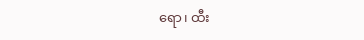ရော၊ ထီး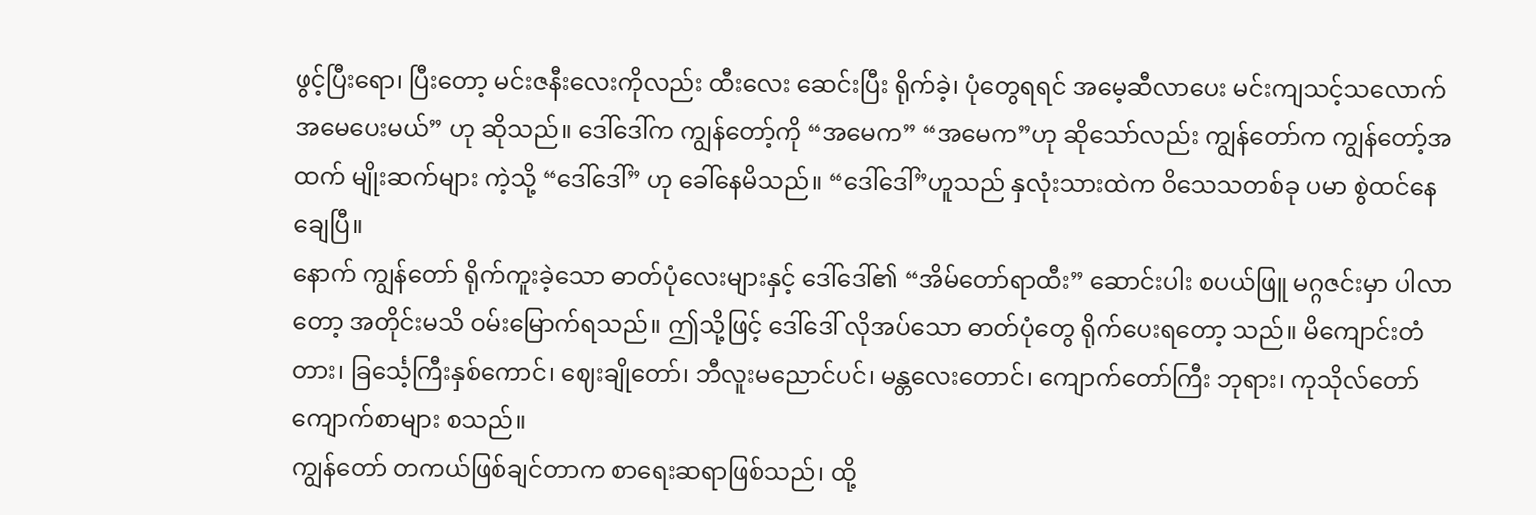ဖွင့်ပြီးရော၊ ပြီးတော့ မင်းဇနီးလေးကိုလည်း ထီးလေး ဆေင်းပြီး ရိုက်ခဲ့၊ ပုံတွေရရင် အမေ့ဆီလာပေး မင်းကျသင့်သလောက် အမေပေးမယ်” ဟု ဆိုသည်။ ဒေါ်ဒေါ်က ကျွန်တော့်ကို “အမေက” “အမေက”ဟု ဆိုသော်လည်း ကျွန်တော်က ကျွန်တော့်အထက် မျိုးဆက်များ ကဲ့သို့ “ဒေါ်ဒေါ်” ဟု ခေါ်နေမိသည်။ “ဒေါ်ဒေါ်”ဟူသည် နှလုံးသားထဲက ဝိသေသတစ်ခု ပမာ စွဲထင်နေချေပြီ။
နောက် ကျွန်တော် ရိုက်ကူးခဲ့သော ဓာတ်ပုံလေးများနှင့် ဒေါ်ဒေါ်၏ “အိမ်တော်ရာထီး” ဆောင်းပါး စပယ်ဖြူ မဂ္ဂဇင်းမှာ ပါလာ တော့ အတိုင်းမသိ ဝမ်းမြောက်ရသည်။ ဤသို့ဖြင့် ဒေါ်ဒေါ် လိုအပ်သော ဓာတ်ပုံတွေ ရိုက်ပေးရတော့ သည်။ မိကျောင်းတံတား၊ ခြင်္သေ့ကြီးနှစ်ကောင်၊ ဈေးချိုတော်၊ ဘီလူးမညောင်ပင်၊ မန္တလေးတောင်၊ ကျောက်တော်ကြီး ဘုရား၊ ကုသိုလ်တော်ကျောက်စာများ စသည်။
ကျွန်တော် တကယ်ဖြစ်ချင်တာက စာရေးဆရာဖြစ်သည်၊ ထို့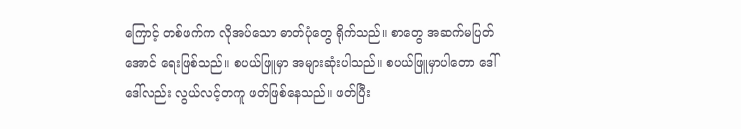ကြောင့် တစ်ဖက်က လိုအပ်သော ဓာတ်ပုံတွေ ရိုက်သည်။ စာတွေ အဆက်မပြတ်အောင် ရေးဖြစ်သည်။ စပယ်ဖြူမှာ အများဆုံးပါသည်။ စပယ်ဖြူမှာပါတော ဒေါ်ဒေါ်လည်း လွယ်လင့်တကူ ဖတ်ဖြစ်နေသည်။ ဖတ်ပြီး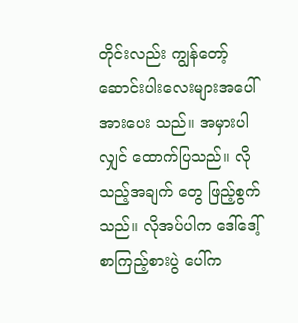တိုင်းလည်း ကျွန်တော့် ဆောင်းပါးလေးများအပေါ် အားပေး သည်။ အမှားပါလျှင် ထောက်ပြသည်။ လိုသည့်အချက် တွေ ဖြည့်စွက်သည်။ လိုအပ်ပါက ဒေါ်ဒေါ့် စာကြည့်စားပွဲ ပေါ်က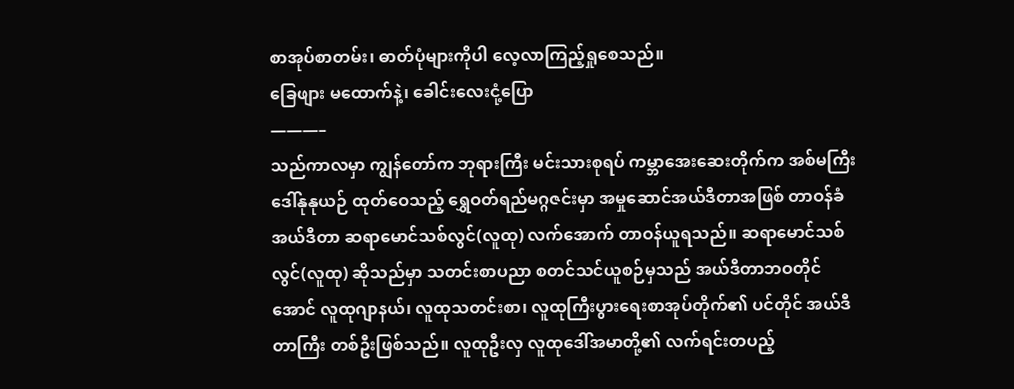စာအုပ်စာတမ်း၊ ဓာတ်ပုံများကိုပါ လေ့လာကြည့်ရှုစေသည်။
ခြေဖျား မထောက်နဲ့၊ ခေါင်းလေးငုံ့ပြော
———–
သည်ကာလမှာ ကျွန်တော်က ဘုရားကြီး မင်းသားစုရပ် ကမ္ဘာအေးဆေးတိုက်က အစ်မကြီးဒေါ်နုနုယဉ် ထုတ်ဝေသည့် ရွှေဝတ်ရည်မဂ္ဂဇင်းမှာ အမှုဆောင်အယ်ဒီတာအဖြစ် တာဝန်ခံအယ်ဒီတာ ဆရာမောင်သစ်လွင်(လူထု) လက်အောက် တာဝန်ယူရသည်။ ဆရာမောင်သစ်လွင်(လူထု) ဆိုသည်မှာ သတင်းစာပညာ စတင်သင်ယူစဉ်မှသည် အယ်ဒီတာဘဝတိုင်အောင် လူထုဂျာနယ်၊ လူထုသတင်းစာ၊ လူထုကြီးပွားရေးစာအုပ်တိုက်၏ ပင်တိုင် အယ်ဒီတာကြီး တစ်ဦးဖြစ်သည်။ လူထုဦးလှ လူထုဒေါ်အမာတို့၏ လက်ရင်းတပည့်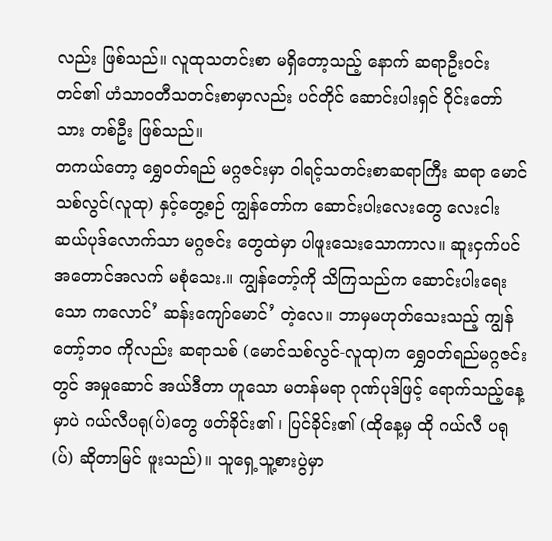လည်း ဖြစ်သည်။ လူထုသတင်းစာ မရှိတော့သည့် နောက် ဆရာဦးဝင်းတင်၏ ဟံသာဝတီသတင်းစာမှာလည်း ပင်တိုင် ဆောင်းပါးရှင် ဝိုင်းတော်သား တစ်ဦး ဖြစ်သည်။
တကယ်တော့ ရွှေဝတ်ရည် မဂ္ဂဇင်းမှာ ဝါရင့်သတင်းစာဆရာကြီး ဆရာ မောင်သစ်လွင်(လူထု) နှင့်တွေ့စဉ် ကျွန်တော်က ဆောင်းပါးလေးတွေ လေးငါးဆယ်ပုဒ်လောက်သာ မဂ္ဂဇင်း တွေထဲမှာ ပါဖူးသေးသောကာလ။ ဆူးငှက်ပင် အတောင်အလက် မစုံသေး.။ ကျွန်တော့်ကို သိကြသည်က ဆောင်းပါးရေးသော ကလောင်’ ဆန်းကျော်မောင်’ တဲ့လေ။ ဘာမှမဟုတ်သေးသည့် ကျွန်တော့်ဘဝ ကိုလည်း ဆရာသစ် (မောင်သစ်လွင်-လူထု)က ရွှေဝတ်ရည်မဂ္ဂဇင်းတွင် အမှုဆောင် အယ်ဒီတာ ဟူသော မတန်မရာ ဂုဏ်ပုဒ်ဖြင့် ရောက်သည့်နေ့မှာပဲ ဂယ်လီပရု(ပ်)တွေ ဖတ်ခိုင်း၏ ၊ ပြင်ခိုင်း၏ (ထိုနေ့မှ ထို ဂယ်လီ ပရု(ပ်) ဆိုတာမြင် ဖူးသည်)။ သူရှေ့သူ့စားပွဲမှာ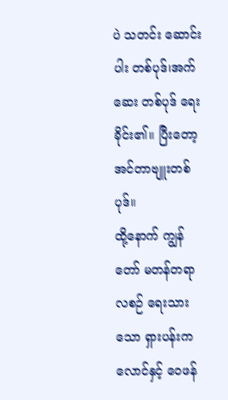ပဲ သတင်း ဆောင်းပါး တစ်ပုဒ်၊အက်ဆေး တစ်ပုဒ် ရေးခိုင်း၏။ ပြီးတော့ အင်တာဗျူးတစ်ပုဒ်။
ထို့နောက် ကျွန်တော် မတန်တရာ လစဉ် ရေးသားသော ရှားပန်းကလောင်နှင့် ဝေဖန်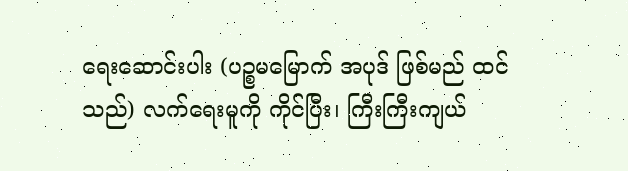ရေးဆောင်းပါး (ပဉ္စမမြောက် အပုဒ် ဖြစ်မည် ထင်သည်) လက်ရေးမူကို ကိုင်ပြီး၊ ကြီးကြီးကျယ်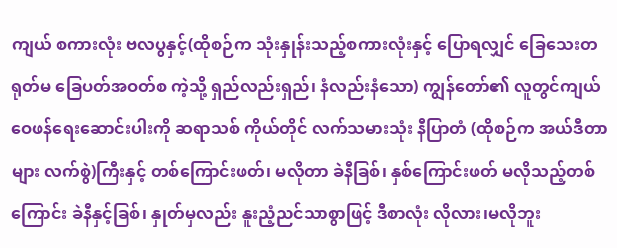ကျယ် စကားလုံး ဗလပွနှင့်(ထိုစဉ်က သုံးနှုန်းသည့်စကားလုံးနှင့် ပြောရလျှင် ခြေသေးတရုတ်မ ခြေပတ်အဝတ်စ ကဲ့သို့ ရှည်လည်းရှည်၊ နံလည်းနံသော) ကျွန်တော်၏ လူတွင်ကျယ် ဝေဖန်ရေးဆောင်းပါးကို ဆရာသစ် ကိုယ်တိုင် လက်သမားသုံး နီပြာတံ (ထိုစဉ်က အယ်ဒီတာများ လက်စွဲ)ကြီးနှင့် တစ်ကြောင်းဖတ်၊ မလိုတာ ခဲနီခြစ်၊ နှစ်ကြောင်းဖတ် မလိုသည့်တစ်ကြောင်း ခဲနီနှင့်ခြစ်၊ နှုတ်မှလည်း နူးညံ့ညင်သာစွာဖြင့် ဒီစာလုံး လိုလား၊မလိုဘူး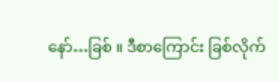နော်…ခြစ် ။ ဒီစာကြောင်း ခြစ်လိုက်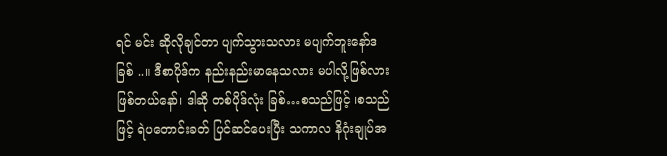ရင် မင်း ဆိုလိုချင်တာ ပျက်သွားသလား မပျက်ဘူးနော်ဒ ခြစ် ..။ ဒီစာပိုဒ်က နည်းနည်းမာနေသလား မပါလို့ဖြစ်လား ဖြစ်တယ်နော်၊ ဒါဆို တစ်ပိုဒ်လုံး ခြစ်…စသည်ဖြင့် ၊စသည်ဖြင့် ရဲပတောင်းခတ် ပြင်ဆင်ပေးပြီး သကာလ နိဂုံးချုပ်အ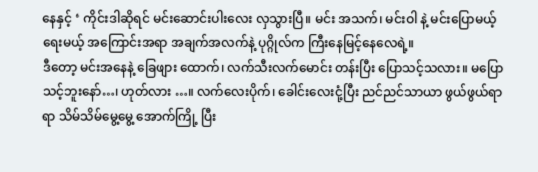နေနှင့် ‘ ကိုင်းဒါဆိုရင် မင်းဆောင်းပါးလေး လှသွားပြီ။ မင်း အသက်၊ မင်းဝါ နဲ့ မင်းပြောမယ့် ရေးမယ့် အကြောင်းအရာ အချက်အလက်နဲ့ ပုဂ္ဂိုလ်က ကြီးနေမြင့်နေလေရဲ့။
ဒီတော့ မင်းအနေနဲ့ ခြေဖျား ထောက်၊ လက်သီးလက်မောင်း တန်းပြီး ပြောသင့်သလား။ မပြောသင့်ဘူးနော်…၊ ဟုတ်လား …။ လက်လေးပိုက်၊ ခေါင်းလေးငုံ့ပြီး ညင်ညင်သာယာ ဖွယ်ဖွယ်ရာရာ သိမ်သိမ်မွေ့မွေ့ အောက်ကြို့ ပြီး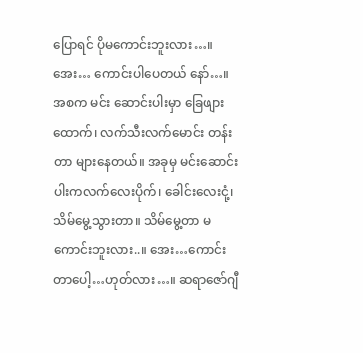ပြောရင် ပိုမကောင်းဘူးလား…။ အေး… ကောင်းပါပေတယ် နော်…။ အစက မင်း ဆောင်းပါးမှာ ခြေဖျားထောက်၊ လက်သီးလက်မောင်း တန်းတာ များနေတယ်။ အခုမှ မင်းဆောင်းပါးကလက်လေးပိုက်၊ ခေါင်းလေးငုံ့၊ သိမ်မွေ့သွားတာ။ သိမ်မွေ့တာ မကောင်းဘူးလား..။ အေး…ကောင်းတာပေါ့…ဟုတ်လား…။ ဆရာဇော်ဂျီ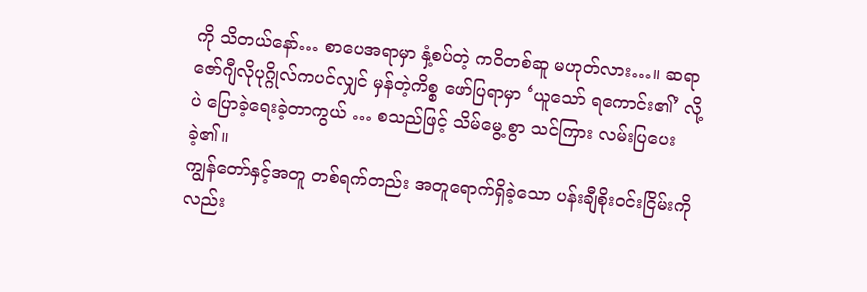ကို သိတယ်နော်… စာပေအရာမှာ နှံ့စပ်တဲ့ ကဝိတစ်ဆူ မဟုတ်လား…။ ဆရာဇော်ဂျီလိုပုဂ္ဂိုလ်ကပင်လျှင် မှန်တဲ့ကိစ္စ ဖော်ပြရာမှာ ‘ယူသော် ရကောင်း၏’ လို့ပဲ ပြောခဲ့ရေးခဲ့တာကွယ် … စသည်ဖြင့် သိမ်မွေ့ စွာ သင်ကြား လမ်းပြပေးခဲ့၏။
ကျွန်တော်နှင့်အတူ တစ်ရက်တည်း အတူရောက်ရှိခဲ့သော ပန်းချီစိုးဝင်းငြိမ်းကိုလည်း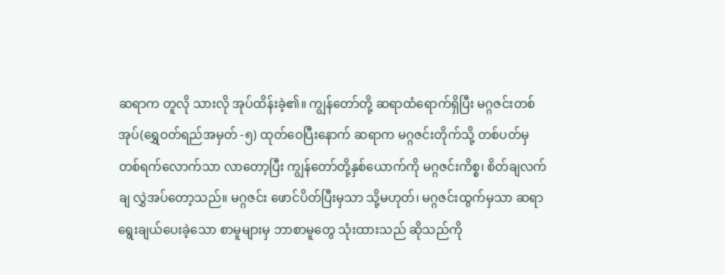ဆရာက တူလို သားလို အုပ်ထိန်းခဲ့၏။ ကျွန်တော်တို့ ဆရာထံရောက်ရှိပြီး မဂ္ဂဇင်းတစ်အုပ်(ရွှေဝတ်ရည်အမှတ် -၅) ထုတ်ဝေပြီးနောက် ဆရာက မဂ္ဂဇင်းတိုက်သို့ တစ်ပတ်မှ တစ်ရက်လောက်သာ လာတော့ပြီး ကျွန်တော်တို့နှစ်ယောက်ကို မဂ္ဂဇင်းကိစ္စ၊ စိတ်ချလက်ချ လွှဲအပ်တော့သည်။ မဂ္ဂဇင်း ဖောင်ပိတ်ပြီးမှသာ သို့မဟုတ်၊ မဂ္ဂဇင်းထွက်မှသာ ဆရာရွေးချယ်ပေးခဲ့သော စာမူများမှ ဘာစာမူတွေ သုံးထားသည် ဆိုသည်ကို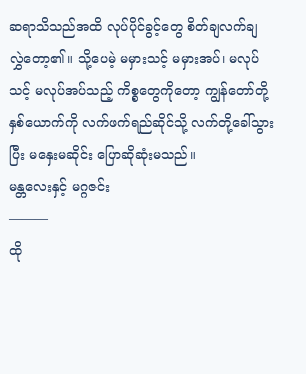ဆရာသိသည်အထိ လုပ်ပိုင်ခွင့်တွေ စိတ်ချလက်ချ လွှဲတော့၏။ သို့ပေမဲ့ မမှားသင့် မမှားအပ်၊ မလုပ်သင့် မလုပ်အပ်သည့် ကိစ္စတွေကိုတော့ ကျွန်တော်တို့ နှစ်ယောက်ကို လက်ဖက်ရည်ဆိုင်သို့ လက်တို့ခေါ်သွားပြီး မနှေးမဆိုင်း ပြောဆိုဆုံးမသည်။
မန္တလေးနှင့် မဂ္ဂဇင်း
———
ထို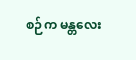စဉ်က မန္တလေး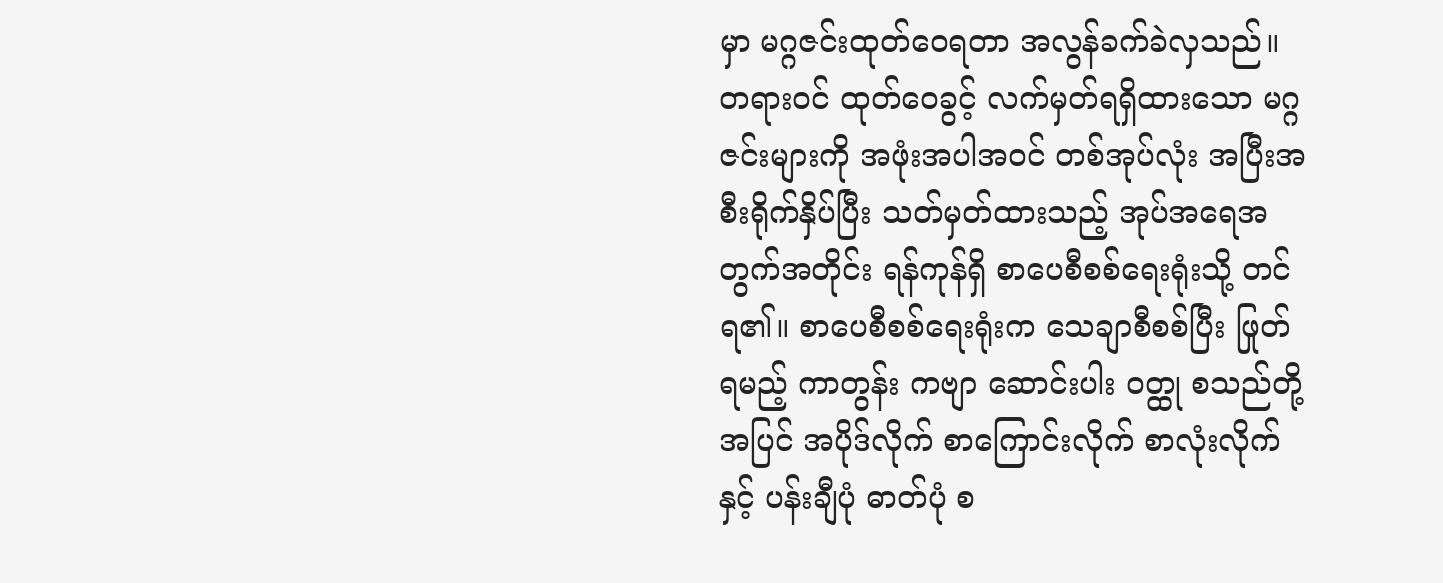မှာ မဂ္ဂဇင်းထုတ်ဝေရတာ အလွန်ခက်ခဲလှသည်။ တရားဝင် ထုတ်ဝေခွင့် လက်မှတ်ရရှိထားသော မဂ္ဂဇင်းများကို အဖုံးအပါအဝင် တစ်အုပ်လုံး အပြီးအစီးရိုက်နှိပ်ပြီး သတ်မှတ်ထားသည့် အုပ်အရေအတွက်အတိုင်း ရန်ကုန်ရှိ စာပေစီစစ်ရေးရုံးသို့ တင်ရ၏။ စာပေစီစစ်ရေးရုံးက သေချာစီစစ်ပြီး ဖြုတ်ရမည့် ကာတွန်း ကဗျာ ဆောင်းပါး ဝတ္ထု စသည်တို့အပြင် အပိုဒ်လိုက် စာကြောင်းလိုက် စာလုံးလိုက်နှင့် ပန်းချီပုံ ဓာတ်ပုံ စ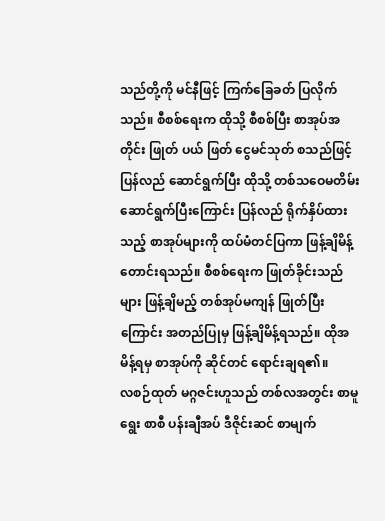သည်တို့ကို မင်နီဖြင့် ကြက်ခြေခတ် ပြလိုက်သည်။ စီစစ်ရေးက ထိုသို့ စီစစ်ပြီး စာအုပ်အတိုင်း ဖြုတ် ပယ် ဖြတ် ငွေမင်သုတ် စသည်ဖြင့် ပြန်လည် ဆောင်ရွက်ပြီး ထိုသို့ တစ်သဝေမတိမ်း ဆောင်ရွက်ပြီးကြောင်း ပြန်လည် ရိုက်နှိပ်ထားသည့် စာအုပ်များကို ထပ်မံတင်ပြကာ ဖြန့်ချိမိန့် တောင်းရသည်။ စီစစ်ရေးက ဖြုတ်ခိုင်းသည်များ ဖြန့်ချိမည့် တစ်အုပ်မကျန် ဖြုတ်ပြီးကြောင်း အတည်ပြုမှ ဖြန့်ချိမိန့်ရသည်။ ထိုအမိန့်ရမှ စာအုပ်ကို ဆိုင်တင် ရောင်းချရ၏။
လစဉ်ထုတ် မဂ္ဂဇင်းဟူသည် တစ်လအတွင်း စာမူရွေး စာစီ ပန်းချီအပ် ဒီဇိုင်းဆင် စာမျက်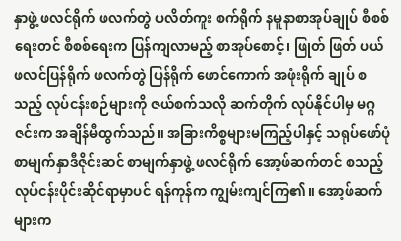နှာဖွဲ့ ဖလင်ရိုက် ဖလက်တွဲ ပလိတ်ကူး စက်ရိုက် နမူနာစာအုပ်ချုပ် စီစစ်ရေးတင် စီစစ်ရေးက ပြန်ကျလာမည့် စာအုပ်စောင့်၊ ဖြုတ် ဖြတ် ပယ် ဖလင်ပြန်ရိုက် ဖလက်တွဲ ပြန်ရိုက် ဖောင်ကောက် အဖုံးရိုက် ချုပ် စသည့် လုပ်ငန်းစဉ်များကို ဇယ်စက်သလို ဆက်တိုက် လုပ်နိုင်ပါမှ မဂ္ဂဇင်းက အချိန်မီထွက်သည်။ အခြားကိစ္စများမကြည့်ပါနှင့် သရုပ်ဖော်ပုံ စာမျက်နှာဒီဇိုင်းဆင် စာမျက်နှာဖွဲ့ ဖလင်ရိုက် အော့ဖ်ဆက်တင် စသည့် လုပ်ငန်းပိုင်းဆိုင်ရာမှာပင် ရန်ကုန်က ကျွမ်းကျင်ကြ၏။ အော့ဖ်ဆက်များက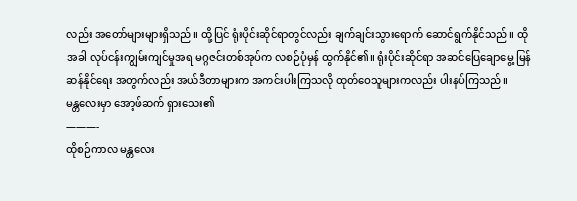လည်း အတော်များများရှိသည်။ ထို့ပြင် ရုံးပိုင်းဆိုင်ရာတွင်လည်း ချက်ချင်းသွားရောက် ဆောင်ရွက်နိုင်သည်။ ထိုအခါ လုပ်ငန်းကျွမ်းကျင်မှုအရ မဂ္ဂဇင်းတစ်အုပ်က လစဉ်ပုံမှန် ထွက်နိုင်၏။ ရုံးပိုင်းဆိုင်ရာ အဆင်ပြေချောမွေ့ မြန်ဆန်နိုင်ရေး အတွက်လည်း အယ်ဒီတာများက အကင်းပါးကြသလို ထုတ်ဝေသူများကလည်း ပါးနပ်ကြသည်။
မန္တလေးမှာ အော့ဖ်ဆက် ရှားသေး၏
———-
ထိုစဉ်ကာလ မန္တလေး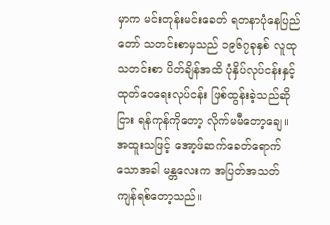မှာက မင်းတုန်းမင်းခေတ် ရတနာပုံနေပြည်တော် သတင်းစာမှသည် ၁၉၆၇ခုနှစ် လူထုသတင်းစာ ပိတ်ချိန်အထိ ပုံနှိပ်လုပ်ငန်းနှင့် ထုတ်ဝေရေးလုပ်ငန်း ဖြစ်ထွန်းခဲ့သည်ဆိုငြား ရန်ကုန်ကိုတော့ လိုက်မမီတော့ချေ။ အထူးသဖြင့် အော့ဖ်ဆက်ခေတ်ရောက်သောအခါ မန္တလေးက အပြတ်အသတ် ကျန်ရစ်တော့သည်။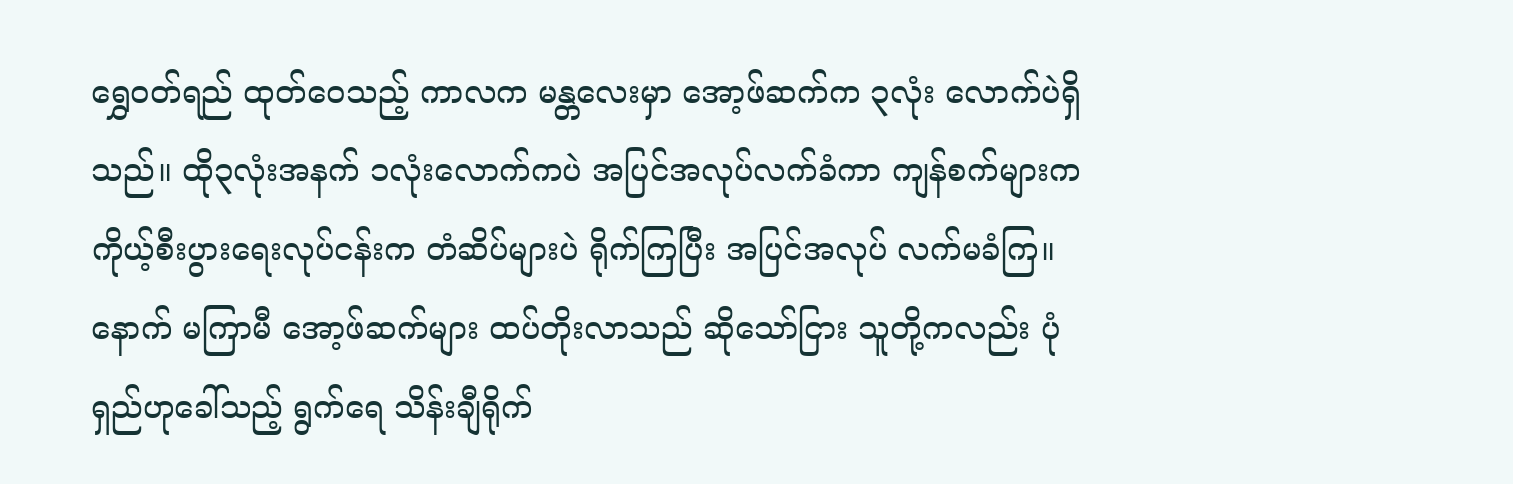ရွှေဝတ်ရည် ထုတ်ဝေသည့် ကာလက မန္တလေးမှာ အော့ဖ်ဆက်က ၃လုံး လောက်ပဲရှိသည်။ ထို၃လုံးအနက် ၁လုံးလောက်ကပဲ အပြင်အလုပ်လက်ခံကာ ကျန်စက်များက ကိုယ့်စီးပွားရေးလုပ်ငန်းက တံဆိပ်များပဲ ရိုက်ကြပြီး အပြင်အလုပ် လက်မခံကြ။ နောက် မကြာမီ အော့ဖ်ဆက်များ ထပ်တိုးလာသည် ဆိုသော်ငြား သူတို့ကလည်း ပုံရှည်ဟုခေါ်သည့် ရွက်ရေ သိန်းချီရိုက်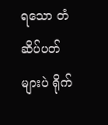ရသော တံဆိပ်ပတ်များပဲ ရိုက်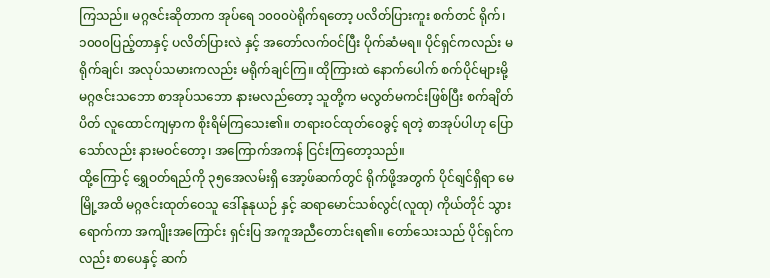ကြသည်။ မဂ္ဂဇင်းဆိုတာက အုပ်ရေ ၁၀၀၀ပဲရိုက်ရတော့ ပလိတ်ပြားကူး စက်တင် ရိုက်၊ ၁၀၀၀ပြည့်တာနှင့် ပလိတ်ပြားလဲ နှင့် အတော်လက်ဝင်ပြီး ပိုက်ဆံမရ။ ပိုင်ရှင်ကလည်း မရိုက်ချင်၊ အလုပ်သမားကလည်း မရိုက်ချင်ကြ။ ထိုကြားထဲ နောက်ပေါက် စက်ပိုင်များမို့ မဂ္ဂဇင်းသဘော စာအုပ်သဘော နားမလည်တော့ သူတို့က မလွတ်မကင်းဖြစ်ပြီး စက်ချိတ်ပိတ် လူထောင်ကျမှာက စိုးရိမ်ကြသေး၏။ တရားဝင်ထုတ်ဝေခွင့် ရတဲ့ စာအုပ်ပါဟု ပြောသော်လည်း နားမဝင်တော့၊ အကြောက်အကန် ငြင်းကြတော့သည်။
ထို့ကြောင့် ရွှေဝတ်ရည်ကို ၃၅အေလမ်းရှိ အော့ဖ်ဆက်တွင် ရိုက်ဖို့အတွက် ပိုင်ရျင်ရှိရာ မေမြို့အထိ မဂ္ဂဇင်းထုတ်ဝေသူ ဒေါ်နုနုယဉ် နှင့် ဆရာမောင်သစ်လွင်(လူထု) ကိုယ်တိုင် သွားရောက်ကာ အကျိုးအကြောင်း ရှင်းပြ အကူအညီတောင်းရ၏။ တော်သေးသည် ပိုင်ရှင်ကလည်း စာပေနှင့် ဆက်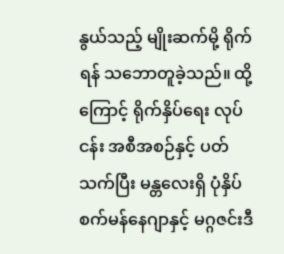နွယ်သည့် မျိုးဆက်မို့ ရိုက်ရန် သဘောတူခဲ့သည်။ ထို့ကြောင့် ရိုက်နှိပ်ရေး လုပ်ငန်း အစီအစဉ်နှင့် ပတ်သက်ပြီး မန္တလေးရှိ ပုံနှိပ်စက်မန်နေဂျာနှင့် မဂ္ဂဇင်းဒီ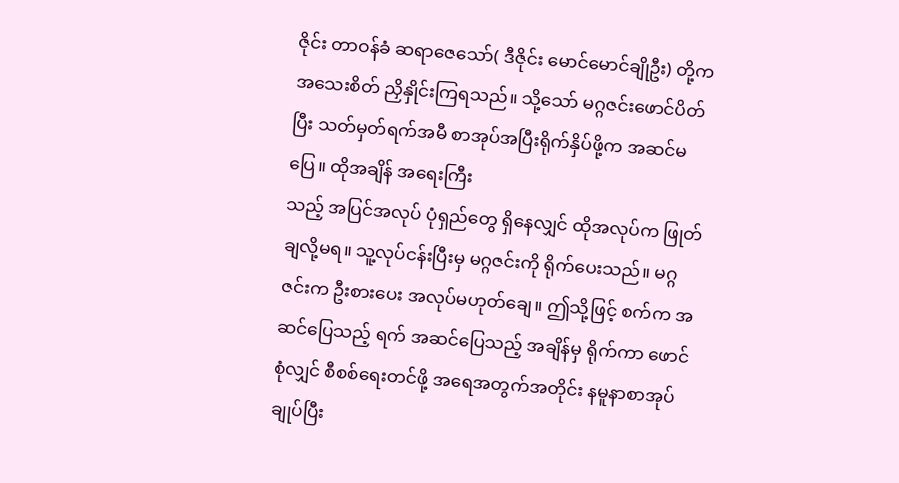ဇိုင်း တာဝန်ခံ ဆရာဇေသော်( ဒီဇိုင်း မောင်မောင်ချိုဦး) တို့က အသေးစိတ် ညှိနှိုင်းကြရသည်။ သို့သော် မဂ္ဂဇင်းဖောင်ပိတ်ပြီး သတ်မှတ်ရက်အမီ စာအုပ်အပြီးရိုက်နှိပ်ဖို့က အဆင်မပြေ။ ထိုအချိန် အရေးကြီး
သည့် အပြင်အလုပ် ပုံရှည်တွေ ရှိနေလျှင် ထိုအလုပ်က ဖြုတ်ချလို့မရ။ သူ့လုပ်ငန်းပြီးမှ မဂ္ဂဇင်းကို ရိုက်ပေးသည်။ မဂ္ဂဇင်းက ဦးစားပေး အလုပ်မဟုတ်ချေ။ ဤသို့ဖြင့် စက်က အဆင်ပြေသည့် ရက် အဆင်ပြေသည့် အချိန်မှ ရိုက်ကာ ဖောင်စုံလျှင် စီစစ်ရေးတင်ဖို့ အရေအတွက်အတိုင်း နမူနာစာအုပ်ချုပ်ပြီး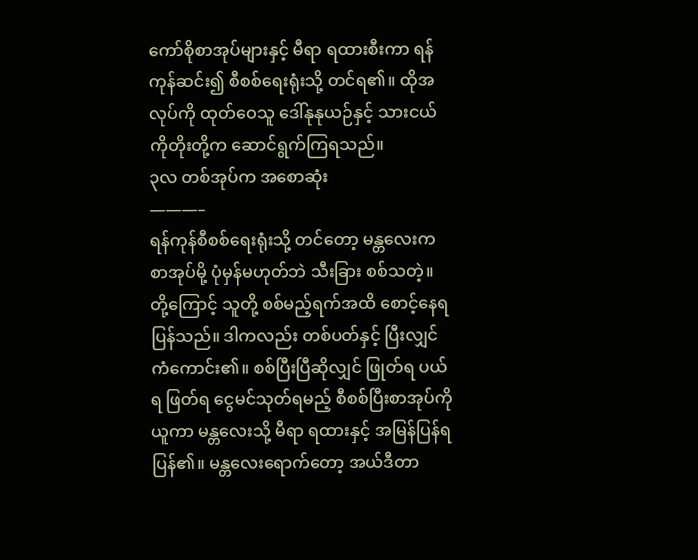ကော်စိုစာအုပ်များနှင့် မီရာ ရထားစီးကာ ရန်ကုန်ဆင်း၍ စီစစ်ရေးရုံးသို့ တင်ရ၏။ ထိုအလုပ်ကို ထုတ်ဝေသူ ဒေါ်နုနုယဉ်နှင့် သားငယ် ကိုတိုးတို့က ဆောင်ရွက်ကြရသည်။
၃လ တစ်အုပ်က အစောဆုံး
———–
ရန်ကုန်စီစစ်ရေးရုံးသို့ တင်တော့ မန္တလေးက စာအုပ်မို့ ပုံမှန်မဟုတ်ဘဲ သီးခြား စစ်သတဲ့။ တို့ကြောင့် သူတို့ စစ်မည့်ရက်အထိ စောင့်နေရပြန်သည်။ ဒါကလည်း တစ်ပတ်နှင့် ပြီးလျှင် ကံကောင်း၏။ စစ်ပြီးပြီဆိုလျှင် ဖြုတ်ရ ပယ်ရ ဖြတ်ရ ငွေမင်သုတ်ရမည့် စီစစ်ပြီးစာအုပ်ကို ယူကာ မန္တလေးသို့ မီရာ ရထားနှင့် အမြန်ပြန်ရပြန်၏။ မန္တလေးရောက်တော့ အယ်ဒီတာ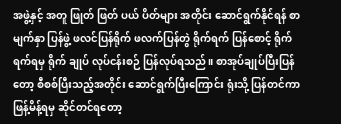အဖွဲ့နှင့် အတူ ဖြုတ် ဖြတ် ပယ် ပိတ်များ အတိုင်း ဆောင်ရွက်နိုင်ရန် စာမျက်နှာ ပြန်ဖွဲ့ ဖလင်ပြန်ရိုက် ဖလက်ပြန်တွဲ ရိုက်ရက် ပြန်စောင့် ရိုက်ရက်ရမှ ရိုက် ချုပ် လုပ်ငန်းစဉ် ပြန်လုပ်ရသည်။ စာအုပ်ချုပ်ပြီးပြန်တော့ စီစစ်ပြီးသည့်အတိုင်း ဆောင်ရွက်ပြီးကြောင်း ရုံးသို့ ပြန်တင်ကာ ဖြန့်မိန့်ရမှ ဆိုင်တင်ရတော့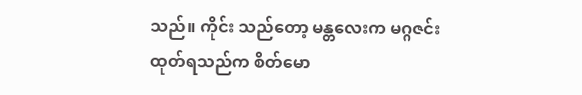သည်။ ကိုင်း သည်တော့ မန္တလေးက မဂ္ဂဇင်းထုတ်ရသည်က စိတ်မော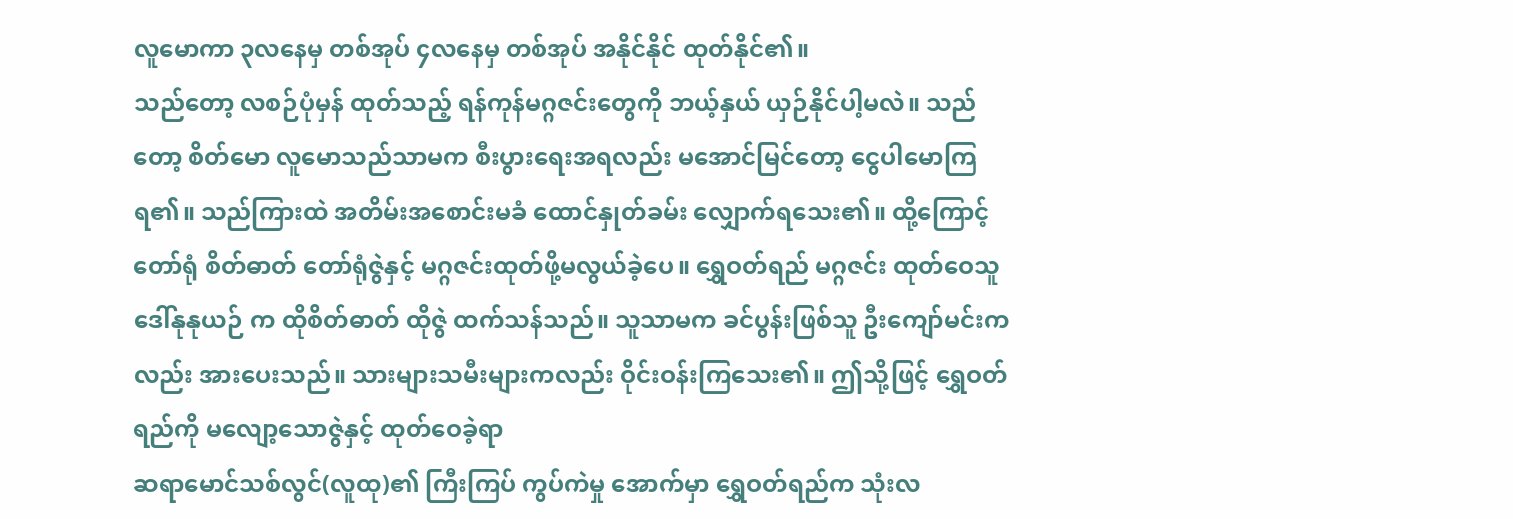လူမောကာ ၃လနေမှ တစ်အုပ် ၄လနေမှ တစ်အုပ် အနိုင်နိုင် ထုတ်နိုင်၏။
သည်တော့ လစဉ်ပုံမှန် ထုတ်သည့် ရန်ကုန်မဂ္ဂဇင်းတွေကို ဘယ့်နှယ် ယှဉ်နိုင်ပါ့မလဲ။ သည်တော့ စိတ်မော လူမောသည်သာမက စီးပွားရေးအရလည်း မအောင်မြင်တော့ ငွေပါမောကြရ၏။ သည်ကြားထဲ အတိမ်းအစောင်းမခံ ထောင်နှုတ်ခမ်း လျှောက်ရသေး၏။ ထို့ကြောင့် တော်ရုံ စိတ်ဓာတ် တော်ရုံဇွဲနှင့် မဂ္ဂဇင်းထုတ်ဖို့မလွယ်ခဲ့ပေ။ ရွှေဝတ်ရည် မဂ္ဂဇင်း ထုတ်ဝေသူ ဒေါ်နုနုယဉ် က ထိုစိတ်ဓာတ် ထိုဇွဲ ထက်သန်သည်။ သူသာမက ခင်ပွန်းဖြစ်သူ ဦးကျော်မင်းကလည်း အားပေးသည်။ သားများသမီးများကလည်း ဝိုင်းဝန်းကြသေး၏။ ဤသို့ဖြင့် ရွှေဝတ်ရည်ကို မလျော့သောဇွဲနှင့် ထုတ်ဝေခဲ့ရာ
ဆရာမောင်သစ်လွင်(လူထု)၏ ကြီးကြပ် ကွပ်ကဲမှု အောက်မှာ ရွှေဝတ်ရည်က သုံးလ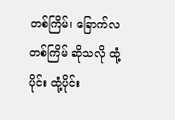တစ်ကြိမ်၊ ခြောက်လ တစ်ကြိမ် ဆိုသလို ထုံ့ပိုင်း ထုံ့ပိုင်း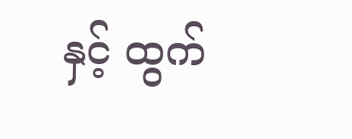နှင့် ထွက်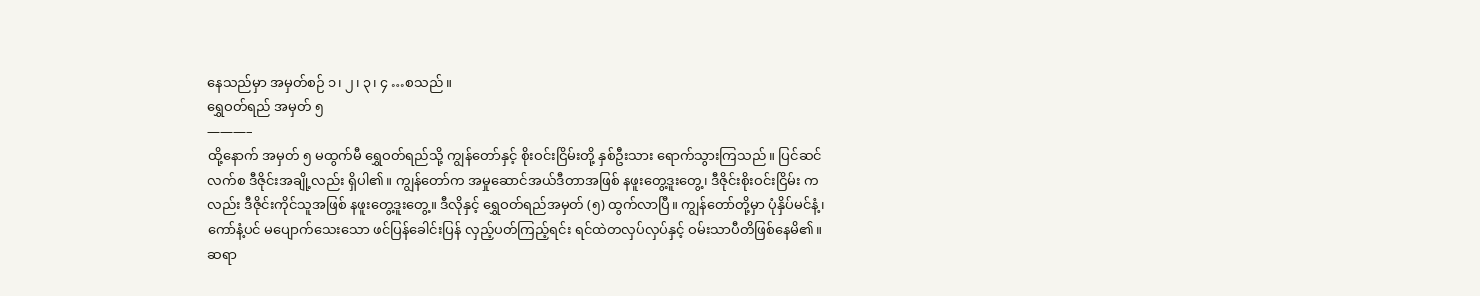နေသည်မှာ အမှတ်စဉ် ၁၊ ၂၊ ၃၊ ၄ …စသည်။
ရွှေဝတ်ရည် အမှတ် ၅
———–
ထို့နောက် အမှတ် ၅ မထွက်မီ ရွှေဝတ်ရည်သို့ ကျွန်တော်နှင့် စိုးဝင်းငြိမ်းတို့ နှစ်ဦးသား ရောက်သွားကြသည်။ ပြင်ဆင်လက်စ ဒီဇိုင်းအချို့လည်း ရှိပါ၏။ ကျွန်တော်က အမှုဆောင်အယ်ဒီတာအဖြစ် နဖူးတွေ့ဒူးတွေ့၊ ဒီဇိုင်းစိုးဝင်းငြိမ်း ကလည်း ဒီဇိုင်းကိုင်သူအဖြစ် နဖူးတွေ့ဒူးတွေ့။ ဒီလိုနှင့် ရွှေဝတ်ရည်အမှတ် (၅) ထွက်လာပြီ။ ကျွန်တော်တို့မှာ ပုံနှိပ်မင်နံ့၊ ကော်နံ့ပင် မပျောက်သေးသော ဖင်ပြန်ခေါင်းပြန် လှည့်ပတ်ကြည့်ရင်း ရင်ထဲတလှပ်လှပ်နှင့် ဝမ်းသာပီတိဖြစ်နေမိ၏။
ဆရာ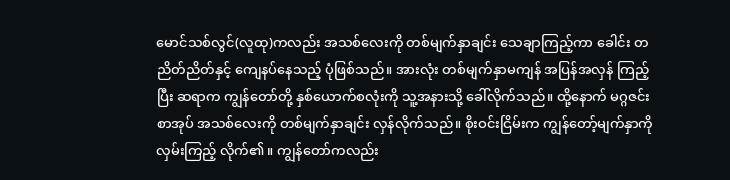မောင်သစ်လွင်(လူထု)ကလည်း အသစ်လေးကို တစ်မျက်နှာချင်း သေချာကြည့်ကာ ခေါင်း တညိတ်ညိတ်နှင့် ကျေနပ်နေသည့် ပုံဖြစ်သည်။ အားလုံး တစ်မျက်နှာမကျန် အပြန်အလှန် ကြည့်ပြီး ဆရာက ကျွန်တော်တို့ နှစ်ယောက်စလုံးကို သူ့အနားသို့ ခေါ်လိုက်သည်။ ထို့နောက် မဂ္ဂဇင်းစာအုပ် အသစ်လေးကို တစ်မျက်နှာချင်း လှန်လိုက်သည်။ စိုးဝင်းငြိမ်းက ကျွန်တော့်မျက်နှာကို လှမ်းကြည့် လိုက်၏။ ကျွန်တော်ကလည်း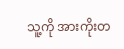သူ့ကို အားကိုးတ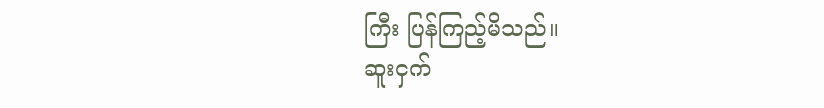ကြီး ပြန်ကြည့်မိသည်။
ဆူးငှက်